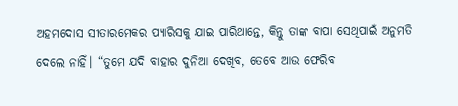ଅହମଦୋସ ସୀତାରମେକର ପ୍ୟାରିସକୁ ଯାଇ ପାରିଥାନ୍ତେ, କିନ୍ତୁ ତାଙ୍କ ବାପା ସେଥିପାଇଁ ଅନୁମତି ଦେଲେ ନାହିଁ। “ତୁମେ ଯଦି ବାହାର ଦୁନିଆ ଦେଖିବ, ତେବେ ଆଉ ଫେରିବ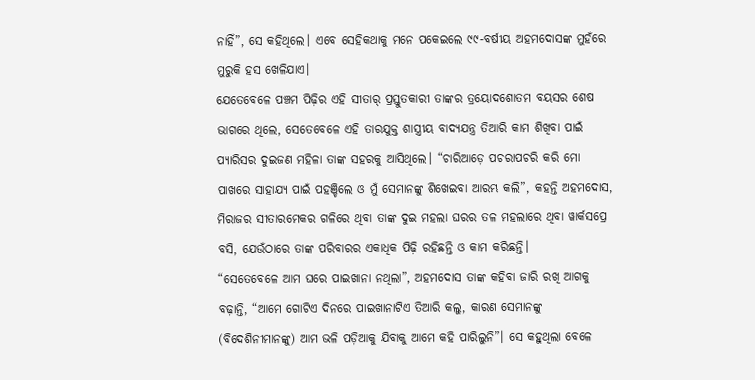ନାହିଁ”, ସେ କହିଥିଲେ। ଏବେ ସେହିକଥାକୁ ମନେ ପକେଇଲେ ୯୯-ବର୍ଷୀୟ ଅହମଦୋସଙ୍କ ମୁହଁରେ ମୁରୁକି ହସ ଖେଳିଯାଏ।
ଯେତେବେଳେ ପଞ୍ଚମ ପିଢ଼ିର ଏହି ସୀତାର୍ ପ୍ରସ୍ତୁତକାରୀ ତାଙ୍କର ତ୍ରୟୋଦଶୋତମ ବୟସର ଶେଷ ଭାଗରେ ଥିଲେ, ସେତେବେଳେ ଏହି ତାରଯୁକ୍ତ ଶାସ୍ତ୍ରୀୟ ବାଦ୍ୟଯନ୍ତ୍ର ତିଆରି କାମ ଶିଖିବା ପାଇଁ ପ୍ୟାରିସର ଦୁଇଜଣ ମହିଳା ତାଙ୍କ ସହରକୁ ଆସିଥିଲେ। “ଚାରିଆଡ଼େ ପଚରାପଚରି କରି ମୋ ପାଖରେ ସାହାଯ୍ୟ ପାଇଁ ପହଞ୍ଚିଲେ ଓ ମୁଁ ସେମାନଙ୍କୁ ଶିଖେଇବା ଆରମ୍ଭ କଲି”, କହନ୍ତି ଅହମଦୋସ, ମିରାଜର ସୀତାରମେକର ଗଳିରେ ଥିବା ତାଙ୍କ ଦୁଇ ମହଲା ଘରର ତଳ ମହଲାରେ ଥିବା ୱାର୍କସପ୍ରେ ବସି, ଯେଉଁଠାରେ ତାଙ୍କ ପରିବାରର ଏକାଧିକ ପିଢ଼ି ରହିଛନ୍ତି ଓ କାମ କରିଛନ୍ତି।
“ସେତେବେଳେ ଆମ ଘରେ ପାଇଖାନା ନଥିଲା”, ଅହମଦୋସ ତାଙ୍କ କହିବା ଜାରି ରଖି ଆଗକୁ ବଢ଼ାନ୍ତି, “ଆମେ ଗୋଟିଏ ଦିନରେ ପାଇଖାନାଟିଏ ତିଆରି କଲୁ, କାରଣ ସେମାନଙ୍କୁ (ବିଦେଶିନୀମାନଙ୍କୁ) ଆମ ଭଳି ପଡ଼ିଆକୁ ଯିବାକୁ ଆମେ କହି ପାରିଲୁନି”। ସେ କହୁଥିଲା ବେଳେ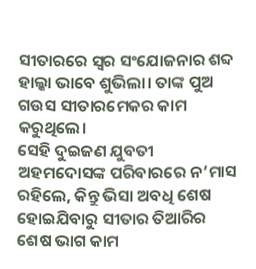ସୀତାରରେ ସ୍ଵର ସଂଯୋଜନାର ଶବ୍ଦ ହାଲ୍କା ଭାବେ ଶୁଭିଲା। ତାଙ୍କ ପୁଅ ଗଉସ ସୀତାରମେକର କାମ କରୁଥିଲେ।
ସେହି ଦୁଇଜଣ ଯୁବତୀ ଅହମଦୋସଙ୍କ ପରିବାରରେ ନ’ମାସ ରହିଲେ, କିନ୍ତୁ ଭିସା ଅବଧି ଶେଷ ହୋଇଯିବାରୁ ସୀତାର ତିଆରିର ଶେଷ ଭାଗ କାମ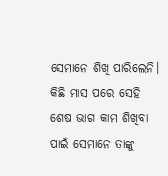ସେମାନେ ଶିଖି ପାରିଲେନି। କିଛି ମାସ ପରେ ସେହି ଶେଷ ଭାଗ କାମ ଶିଖିବା ପାଇଁ ସେମାନେ ତାଙ୍କୁ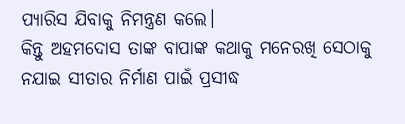ପ୍ୟାରିସ ଯିବାକୁ ନିମନ୍ତ୍ରଣ କଲେ।
କିନ୍ତୁ ଅହମଦୋସ ତାଙ୍କ ବାପାଙ୍କ କଥାକୁ ମନେରଖି ସେଠାକୁ ନଯାଇ ସୀତାର ନିର୍ମାଣ ପାଇଁ ପ୍ରସୀଦ୍ଧ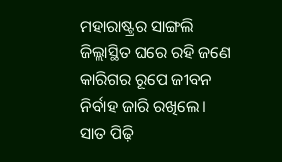ମହାରାଷ୍ଟ୍ରର ସାଙ୍ଗଲି ଜିଲ୍ଲାସ୍ଥିତ ଘରେ ରହି ଜଣେ କାରିଗର ରୂପେ ଜୀବନ ନିର୍ବାହ ଜାରି ରଖିଲେ। ସାତ ପିଢ଼ି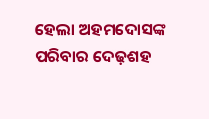ହେଲା ଅହମଦୋସଙ୍କ ପରିବାର ଦେଢ଼ଶହ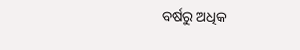ବର୍ଷରୁ ଅଧିକ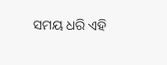ସମୟ ଧରି ଏହି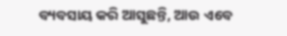ବ୍ୟବସାୟ କରି ଆସୁଛନ୍ତି, ଆଉ ଏବେ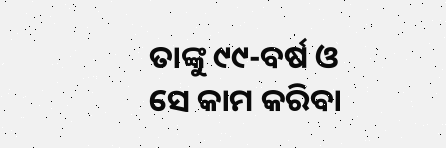ତାଙ୍କୁ ୯୯-ବର୍ଷ ଓ ସେ କାମ କରିବା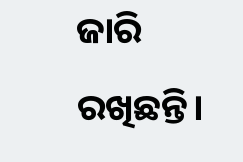ଜାରି ରଖିଛନ୍ତି।